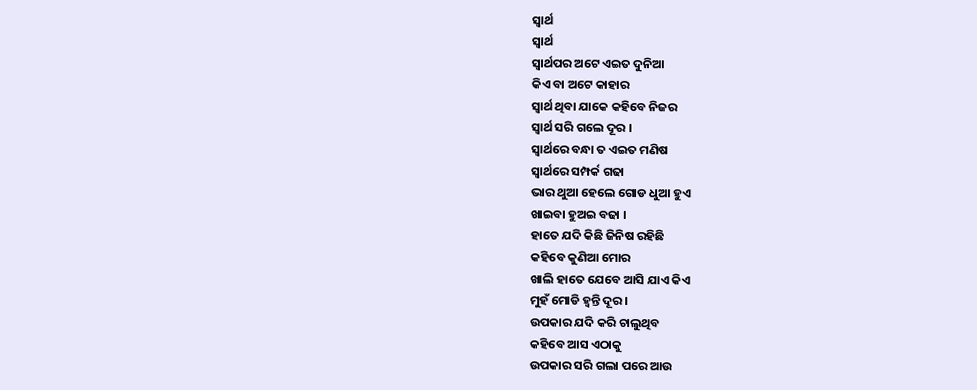ସ୍ୱାର୍ଥ
ସ୍ୱାର୍ଥ
ସ୍ୱାର୍ଥପର ଅଟେ ଏଇତ ଦୁନିଆ
କିଏ ବା ଅଟେ କାହାର
ସ୍ୱାର୍ଥ ଥିବା ଯାକେ କହିବେ ନିଜର
ସ୍ୱାର୍ଥ ସରି ଗଲେ ଦୂର ।
ସ୍ୱାର୍ଥରେ ବନ୍ଧା ତ ଏଇତ ମଣିଷ
ସ୍ୱାର୍ଥରେ ସମ୍ପର୍କ ଗଢା
ଭାର ଥୁଆ ହେଲେ ଗୋଡ ଧୁଆ ହୁଏ
ଖାଇବା ହୁଅଇ ବଢା ।
ହାତେ ଯଦି କିଛି ଜିନିଷ ରହିଛି
କହିବେ କୁଣିଆ ମୋର
ଖାଲି ହାତେ ଯେବେ ଆସି ଯାଏ କିଏ
ମୁହଁ ମୋଡି ହ୍ୱନ୍ତି ଦୂର ।
ଉପକାର ଯଦି କରି ଚାଲୁଥିବ
କହିବେ ଆସ ଏଠାକୁ
ଉପକାର ସରି ଗଲା ପରେ ଆଉ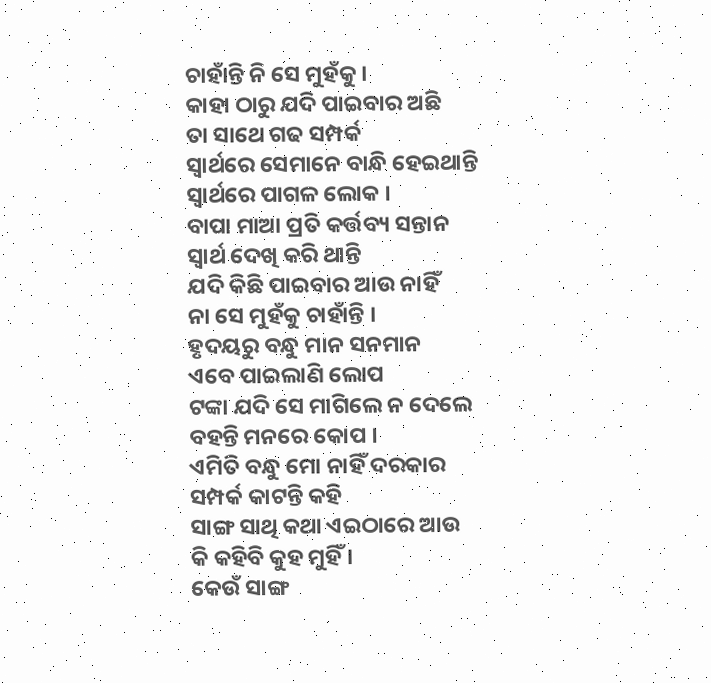ଚାହାଁନ୍ତି ନି ସେ ମୁହଁକୁ ।
କାହା ଠାରୁ ଯଦି ପାଇବାର ଅଛି
ତା ସାଥେ ଗଢ ସମ୍ପର୍କ
ସ୍ୱାର୍ଥରେ ସେମାନେ ବାନ୍ଧି ହେଇଥାନ୍ତି
ସ୍ୱାର୍ଥରେ ପାଗଳ ଲୋକ ।
ବାପା ମାଆ ପ୍ରତି କର୍ତ୍ତବ୍ୟ ସନ୍ତାନ
ସ୍ୱାର୍ଥ ଦେଖି କରି ଥାନ୍ତି
ଯଦି କିଛି ପାଇବାର ଆଉ ନାହିଁ
ନା ସେ ମୁହଁକୁ ଚାହାଁନ୍ତି ।
ହୃଦୟରୁ ବନ୍ଧୁ ମାନ ସନମାନ
ଏବେ ପାଇଲାଣି ଲୋପ
ଟଙ୍କା ଯଦି ସେ ମାଗିଲେ ନ ଦେଲେ
ବହନ୍ତି ମନରେ କୋପ ।
ଏମିତି ବନ୍ଧୁ ମୋ ନାହିଁ ଦରକାର
ସମ୍ପର୍କ କାଟନ୍ତି କହି
ସାଙ୍ଗ ସାଥି କଥା ଏଇଠାରେ ଆଉ
କି କହିବି କୁହ ମୁହିଁ ।
କେଉଁ ସାଙ୍ଗ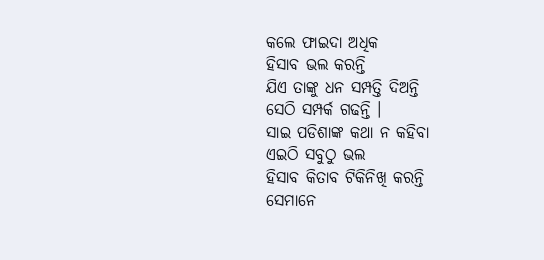କଲେ ଫାଇଦା ଅଧିକ
ହିସାବ ଭଲ କରନ୍ତି
ଯିଏ ତାଙ୍କୁ ଧନ ସମ୍ପତ୍ତି ଦିଅନ୍ତି
ସେଠି ସମ୍ପର୍କ ଗଢନ୍ତି ।
ସାଇ ପଡିଶାଙ୍କ କଥା ନ କହିବା
ଏଇଠି ସବୁଠୁ ଭଲ
ହିସାବ କିତାବ ଟିକିନିଖି କରନ୍ତି
ସେମାନେ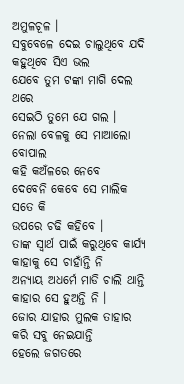ଅମୁଳଚୂଳ ।
ସବୁବେଳେ ଦେଇ ଚାଲୁଥିବେ ଯଦି
କହୁଥିବେ ସିଏ ଭଲ
ଯେବେ ତୁମ ଟଙ୍କା ମାଗି ଦେଲ ଥରେ
ସେଇଠି ତୁମେ ଯେ ଗଲ ।
ନେଲା ବେଳକୁ ସେ ମାଆଲୋ ବୋପାଲ
କହି କଅଁଳରେ ନେବେ
ଦେବେନି କେବେ ସେ ମାଲିକ ସତେ କି
ଉପରେ ଚଢି କହିବେ ।
ତାଙ୍କ ସ୍ୱାର୍ଥ ପାଇଁ କରୁଥିବେ କାର୍ଯ୍ୟ
କାହାକୁ ସେ ଚାହାଁନ୍ତି ନି
ଅନ୍ୟାୟ ଅଧର୍ମେ ମାଡି ଚାଲି ଥାନ୍ତି
କାହାର ସେ ହୁଅନ୍ତି ନି ।
ଜୋର ଯାହାର ମୁଲକ ତାହାର
କରି ସବୁ ନେଇଯାନ୍ତି
ହେଲେ ଜଗତରେ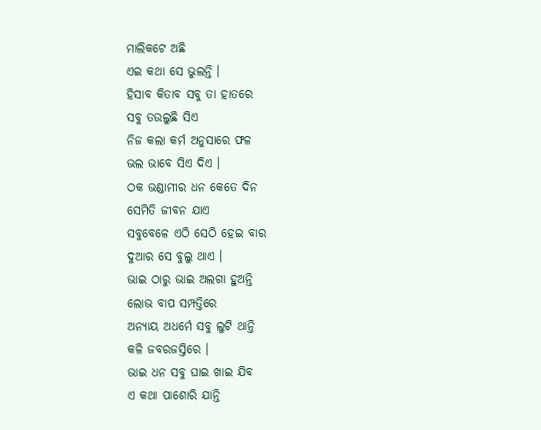ମାଲିକଟେ ଅଛି
ଏଇ କଥା ସେ ଭୁଲନ୍ତି ।
ହିସାବ କିତାବ ସବୁ ତା ହାତରେ
ସବୁ ତଉଲୁଛି ସିଏ
ନିଜ କଲା କର୍ମ ଅନୁସାରେ ଫଳ
ଭଲ ଭାବେ ସିଏ ଦିଏ ।
ଠକ ଭଣ୍ଡାମୀର ଧନ କେତେ ଦିନ
ସେମିତି ଜୀବନ ଯାଏ
ସବୁବେଳେ ଏଠି ସେଠି ହେଇ ବାର
ଦୁଆର ସେ ବୁଲୁ ଥାଏ ।
ଭାଇ ଠାରୁ ଭାଇ ଅଲଗା ହୁଅନ୍ତି
ଲୋଭ ବାପ ସମ୍ପତ୍ତିରେ
ଅନ୍ୟାୟ ଅଧର୍ମେ ସବୁ ଲୁଟି ଥାନ୍ତି
କଳି ଜବରଜସ୍ତିରେ ।
ଭାଇ ଧନ ସବୁ ଘାଇ ଖାଇ ଯିବ
ଏ କଥା ପାଶୋରି ଯାନ୍ତି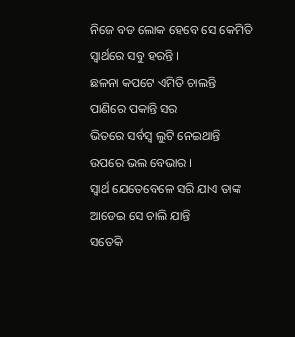ନିଜେ ବଡ ଲୋକ ହେବେ ସେ କେମିତି
ସ୍ୱାର୍ଥରେ ସବୁ ହରନ୍ତି ।
ଛଳନା କପଟେ ଏମିତି ଚାଲନ୍ତି
ପାଣିରେ ପକାନ୍ତି ସର
ଭିତରେ ସର୍ବସ୍ଵ ଲୁଟି ନେଇଥାନ୍ତି
ଉପରେ ଭଲ ବେଭାର ।
ସ୍ୱାର୍ଥ ଯେତେବେଳେ ସରି ଯାଏ ତାଙ୍କ
ଆଡେଇ ସେ ଚାଲି ଯାନ୍ତି
ସତେକି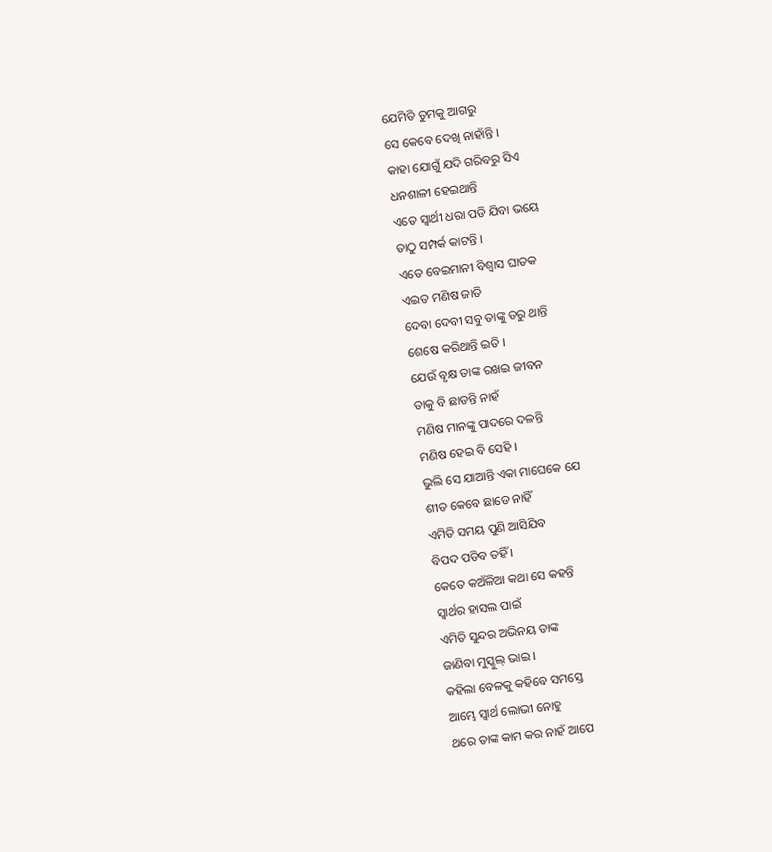ଯେମିତି ତୁମକୁ ଆଗରୁ
ସେ କେବେ ଦେଖି ନାହାଁନ୍ତି ।
କାହା ଯୋଗୁଁ ଯଦି ଗରିବରୁ ସିଏ
ଧନଶାଳୀ ହେଇଥାନ୍ତି
ଏତେ ସ୍ୱାର୍ଥୀ ଧରା ପଡି ଯିବା ଭୟେ
ତାଠୁ ସମ୍ପର୍କ କାଟନ୍ତି ।
ଏତେ ବେଇମାନୀ ବିଶ୍ୱାସ ଘାତକ
ଏଇତ ମଣିଷ ଜାତି
ଦେବା ଦେବୀ ସବୁ ତାଙ୍କୁ ଡରୁ ଥାନ୍ତି
ଶେଷେ କରିଥାନ୍ତି ଇତି ।
ଯେଉଁ ବୃକ୍ଷ ତାଙ୍କ ରଖଇ ଜୀବନ
ତାକୁ ବି ଛାଡନ୍ତି ନାହଁ
ମଣିଷ ମାନଙ୍କୁ ପାଦରେ ଦଳନ୍ତି
ମଣିଷ ହେଇ ବି ସେହି ।
ଭୁଲି ସେ ଯାଆନ୍ତି ଏକା ମାଘେକେ ଯେ
ଶୀତ କେବେ ଛାଡେ ନାହିଁ
ଏମିତି ସମୟ ପୁଣି ଆସିଯିବ
ବିପଦ ପଡିବ ତହିଁ ।
କେତେ କଅଁଳିଆ କଥା ସେ କହନ୍ତି
ସ୍ୱାର୍ଥର ହାସଲ ପାଇଁ
ଏମିତି ସୁନ୍ଦର ଅଭିନୟ ତାଙ୍କ
ଜାଣିବା ମୁସ୍କୁଲ୍ ଭାଇ ।
କହିଲା ବେଳକୁ କହିବେ ସମସ୍ତେ
ଆମ୍ଭେ ସ୍ୱାର୍ଥ ଲୋଭୀ ନୋହୁ
ଥରେ ତାଙ୍କ କାମ କର ନାହଁ ଆପେ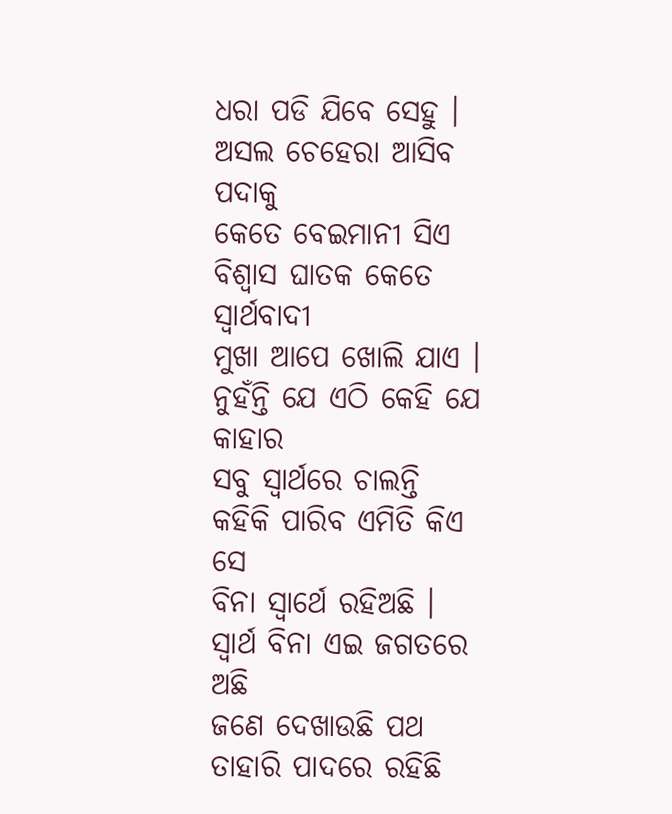ଧରା ପଡି ଯିବେ ସେହୁ ।
ଅସଲ ଚେହେରା ଆସିବ ପଦାକୁ
କେତେ ବେଇମାନୀ ସିଏ
ବିଶ୍ୱାସ ଘାତକ କେତେ ସ୍ୱାର୍ଥବାଦୀ
ମୁଖା ଆପେ ଖୋଲି ଯାଏ ।
ନୁହଁନ୍ତି ଯେ ଏଠି କେହି ଯେ କାହାର
ସବୁ ସ୍ୱାର୍ଥରେ ଚାଲନ୍ତି
କହିକି ପାରିବ ଏମିତି କିଏ ସେ
ବିନା ସ୍ୱାର୍ଥେ ରହିଅଛି ।
ସ୍ୱାର୍ଥ ବିନା ଏଇ ଜଗତରେ ଅଛି
ଜଣେ ଦେଖାଉଛି ପଥ
ତାହାରି ପାଦରେ ରହିଛି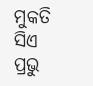ମୁକତି
ସିଏ ପ୍ରଭୁ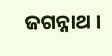ଜଗନ୍ନାଥ ।